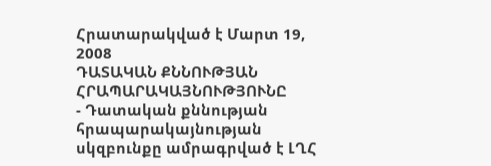Հրատարակված է Մարտ 19, 2008
ԴԱՏԱԿԱՆ ՔՆՆՈՒԹՅԱՆ ՀՐԱՊԱՐԱԿԱՅՆՈՒԹՅՈՒՆԸ
- Դատական քննության հրապարակայնության սկզբունքը ամրագրված է ԼՂՀ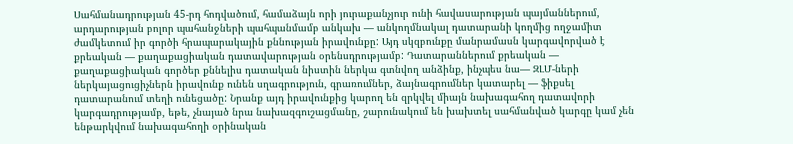Սահմանադրության 45-րդ հոդվածում, համաձայն որի յուրաքանչյուր ունի հավասարության պայմաններում, արդարության բոլոր պահանջների պահպանմամբ անկախ — անկողմնակալ դատարանի կողմից ողջամիտ ժամկետում իր գործի հրապարակային քննության իրավունքը: Այդ սկզբունքը մանրամասն կարգավորված է քրեական — քաղաքացիական դատավարության օրենսդրությամբ: Դատարաններում քրեական — քաղաքացիական գործեր քննելիս դատական նիստին ներկա գտնվող անձինք, ինչպես նա— ԶԼՄ-ների ներկայացուցիչներն իրավունք ունեն սղագրություն, գրառումներ, ձայնագրումներ կատարել — ֆիքսել դատարանում տեղի ունեցածը: Նրանք այդ իրավունքից կարող են զրկվել միայն նախագահող դատավորի կարգադրությամբ, եթե, չնայած նրա նախազգուշացմանը, շարունակում են խախտել սահմանված կարգը կամ չեն ենթարկվում նախագահողի օրինական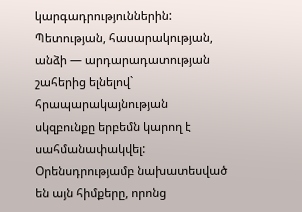կարգադրություններին: Պետության, հասարակության, անձի — արդարադատության շահերից ելնելով` հրապարակայնության սկզբունքը երբեմն կարող է սահմանափակվել: Օրենսդրությամբ նախատեսված են այն հիմքերը, որոնց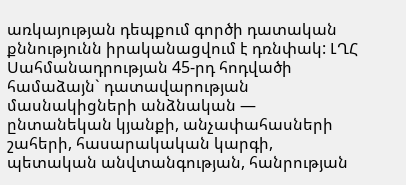առկայության դեպքում գործի դատական քննությունն իրականացվում է դռնփակ: ԼՂՀ Սահմանադրության 45-րդ հոդվածի համաձայն` դատավարության մասնակիցների անձնական — ընտանեկան կյանքի, անչափահասների շահերի, հասարակական կարգի, պետական անվտանգության, հանրության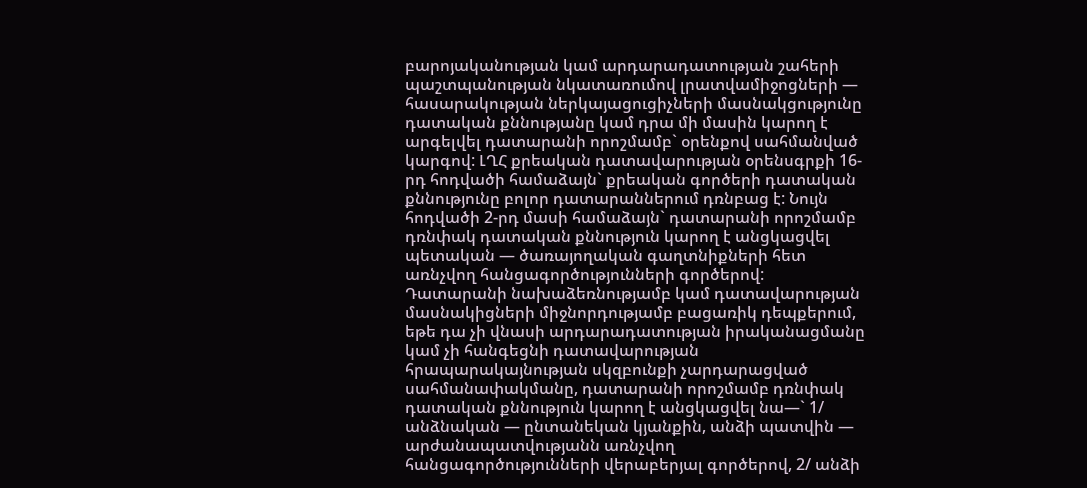բարոյականության կամ արդարադատության շահերի պաշտպանության նկատառումով լրատվամիջոցների — հասարակության ներկայացուցիչների մասնակցությունը դատական քննությանը կամ դրա մի մասին կարող է արգելվել դատարանի որոշմամբ` օրենքով սահմանված կարգով: ԼՂՀ քրեական դատավարության օրենսգրքի 16-րդ հոդվածի համաձայն` քրեական գործերի դատական քննությունը բոլոր դատարաններում դռնբաց է: Նույն հոդվածի 2-րդ մասի համաձայն` դատարանի որոշմամբ դռնփակ դատական քննություն կարող է անցկացվել պետական — ծառայողական գաղտնիքների հետ առնչվող հանցագործությունների գործերով: Դատարանի նախաձեռնությամբ կամ դատավարության մասնակիցների միջնորդությամբ բացառիկ դեպքերում, եթե դա չի վնասի արդարադատության իրականացմանը կամ չի հանգեցնի դատավարության հրապարակայնության սկզբունքի չարդարացված սահմանափակմանը, դատարանի որոշմամբ դռնփակ դատական քննություն կարող է անցկացվել նա—` 1/ անձնական — ընտանեկան կյանքին, անձի պատվին — արժանապատվությանն առնչվող հանցագործությունների վերաբերյալ գործերով, 2/ անձի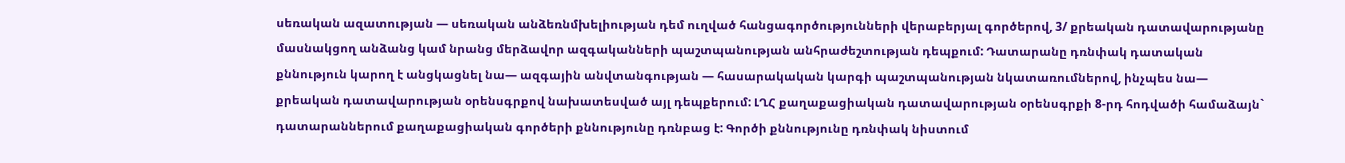սեռական ազատության — սեռական անձեռնմխելիության դեմ ուղված հանցագործությունների վերաբերյալ գործերով, 3/ քրեական դատավարությանը մասնակցող անձանց կամ նրանց մերձավոր ազգականների պաշտպանության անհրաժեշտության դեպքում: Դատարանը դռնփակ դատական քննություն կարող է անցկացնել նա— ազգային անվտանգության — հասարակական կարգի պաշտպանության նկատառումներով, ինչպես նա— քրեական դատավարության օրենսգրքով նախատեսված այլ դեպքերում: ԼՂՀ քաղաքացիական դատավարության օրենսգրքի 8-րդ հոդվածի համաձայն` դատարաններում քաղաքացիական գործերի քննությունը դռնբաց է: Գործի քննությունը դռնփակ նիստում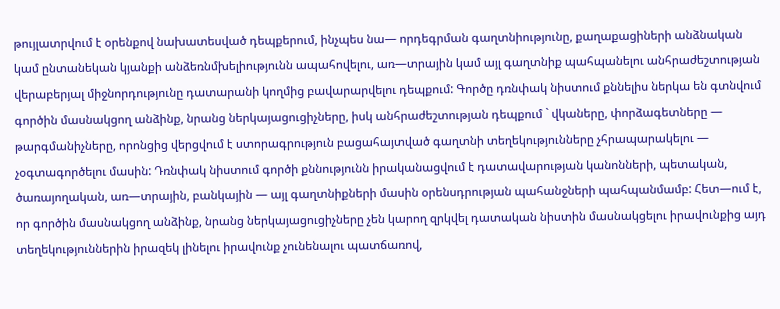թույլատրվում է օրենքով նախատեսված դեպքերում, ինչպես նա— որդեգրման գաղտնիությունը, քաղաքացիների անձնական կամ ընտանեկան կյանքի անձեռնմխելիությունն ապահովելու, առ—տրային կամ այլ գաղտնիք պահպանելու անհրաժեշտության վերաբերյալ միջնորդությունը դատարանի կողմից բավարարվելու դեպքում: Գործը դռնփակ նիստում քննելիս ներկա են գտնվում գործին մասնակցող անձինք, նրանց ներկայացուցիչները, իսկ անհրաժեշտության դեպքում ` վկաները, փորձագետները — թարգմանիչները, որոնցից վերցվում է ստորագրություն բացահայտված գաղտնի տեղեկությունները չհրապարակելու — չօգտագործելու մասին: Դռնփակ նիստում գործի քննությունն իրականացվում է դատավարության կանոնների, պետական, ծառայողական, առ—տրային, բանկային — այլ գաղտնիքների մասին օրենսդրության պահանջների պահպանմամբ: Հետ—ում է, որ գործին մասնակցող անձինք, նրանց ներկայացուցիչները չեն կարող զրկվել դատական նիստին մասնակցելու իրավունքից այդ տեղեկություններին իրազեկ լինելու իրավունք չունենալու պատճառով,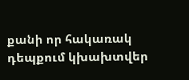քանի որ հակառակ դեպքում կխախտվեր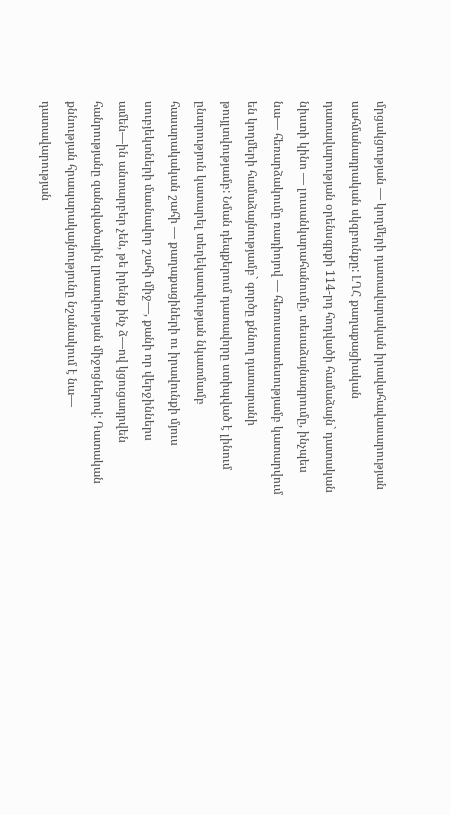մրցակցության — կողմերի դատավարական իրավահավասարության սահմանադրական սկզբունքը: ԼՂՀ քաղաքացիական դատավարության օրենսգրքի 114-րդ հոդվածի համաձայն` դատական նիստի կինո — լուսանկարահանումը, տեսաձայնագրումը, ինչպես նա— հեռարձակումը ռադիոյով — հեռուստատեսությամբ կատարվում են կողմերի համաձայնությամբ` գործը քննող դատարանի թույլտվությամբ: Նման դեպքերում դատավորը ստիպված է լինում ընտրություն կատարել տեղեկատվության նկատմամբ հասարակական շահի — քաղաքացիների ու իրավունքի մյուս սուբյեկտների մասնավոր շահի միջ—, քանի որ վերջիններս ամեն—ին անտարբեր չեն, թե իրենք ինչ ձ—ով կցուցադրվեն հանրությանը զանգվածային լրատվության միջոցներով: Դատական քննության հրապարակայնությունը նշանակում է նա— դատավարության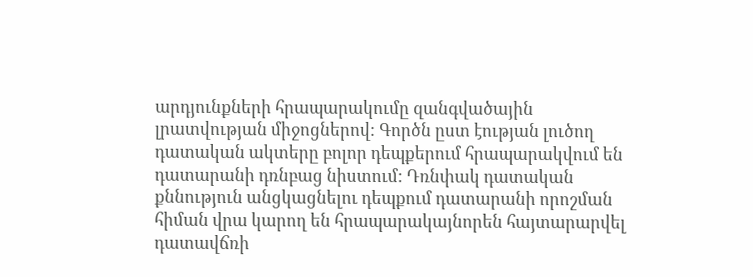արդյունքների հրապարակումը զանգվածային լրատվության միջոցներով: Գործն ըստ էության լուծող դատական ակտերը բոլոր դեպքերում հրապարակվում են դատարանի դռնբաց նիստում: Դռնփակ դատական քննություն անցկացնելու դեպքում դատարանի որոշման հիման վրա կարող են հրապարակայնորեն հայտարարվել դատավճռի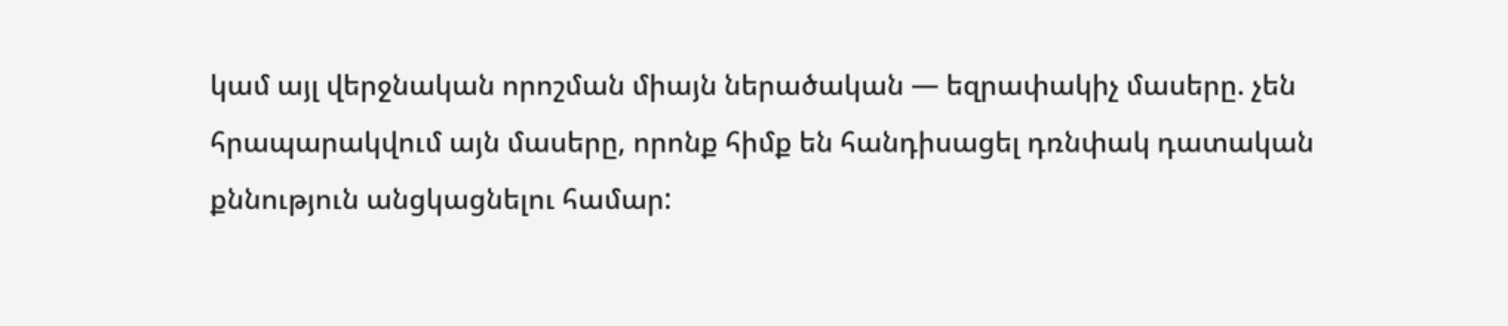կամ այլ վերջնական որոշման միայն ներածական — եզրափակիչ մասերը. չեն հրապարակվում այն մասերը, որոնք հիմք են հանդիսացել դռնփակ դատական քննություն անցկացնելու համար: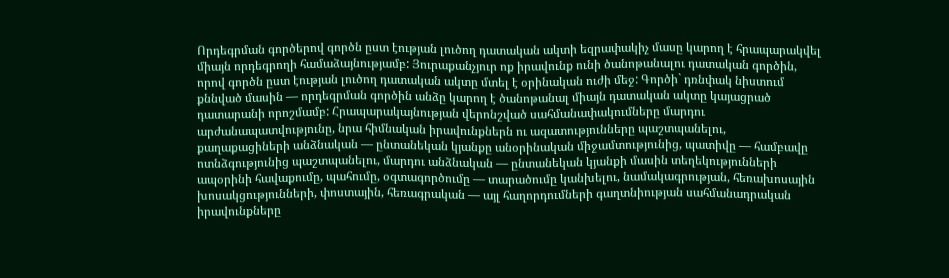Որդեգրման գործերով գործն ըստ էության լուծող դատական ակտի եզրափակիչ մասը կարող է հրապարակվել միայն որդեգրողի համաձայնությամբ: Յուրաքանչյուր ոք իրավունք ունի ծանոթանալու դատական գործին, որով գործն ըստ էության լուծող դատական ակտը մտել է օրինական ուժի մեջ: Գործի` դռնփակ նիստում քննված մասին — որդեգրման գործին անձը կարող է ծանոթանալ միայն դատական ակտը կայացրած դատարանի որոշմամբ: Հրապարակայնության վերոնշված սահմանափակումները մարդու արժանապատվությունը, նրա հիմնական իրավունքներն ու ազատությունները պաշտպանելու, քաղաքացիների անձնական — ընտանեկան կյանքը անօրինական միջամտությունից, պատիվը — համբավը ոտնձգությունից պաշտպանելու, մարդու անձնական — ընտանեկան կյանքի մասին տեղեկությունների ապօրինի հավաքումը, պահումը, օգտագործումը — տարածումը կանխելու, նամակագրության, հեռախոսային խոսակցությունների, փոստային, հեռագրական — այլ հաղորդումների գաղտնիության սահմանադրական իրավունքները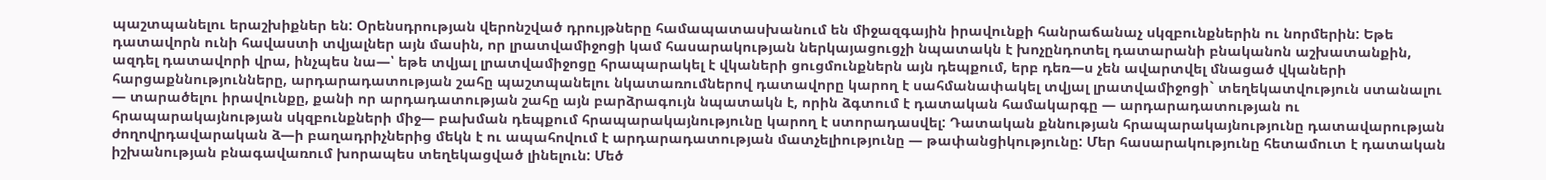պաշտպանելու երաշխիքներ են: Օրենսդրության վերոնշված դրույթները համապատասխանում են միջազգային իրավունքի հանրաճանաչ սկզբունքներին ու նորմերին: Եթե դատավորն ունի հավաստի տվյալներ այն մասին, որ լրատվամիջոցի կամ հասարակության ներկայացուցչի նպատակն է խոչընդոտել դատարանի բնականոն աշխատանքին, ազդել դատավորի վրա, ինչպես նա—՝ եթե տվյալ լրատվամիջոցը հրապարակել է վկաների ցուցմունքներն այն դեպքում, երբ դեռ—ս չեն ավարտվել մնացած վկաների հարցաքննությունները, արդարադատության շահը պաշտպանելու նկատառումներով դատավորը կարող է սահմանափակել տվյալ լրատվամիջոցի` տեղեկատվություն ստանալու — տարածելու իրավունքը, քանի որ արդադատության շահը այն բարձրագույն նպատակն է, որին ձգտում է դատական համակարգը — արդարադատության ու հրապարակայնության սկզբունքների միջ— բախման դեպքում հրապարակայնությունը կարող է ստորադասվել: Դատական քննության հրապարակայնությունը դատավարության ժողովրդավարական ձ—ի բաղադրիչներից մեկն է ու ապահովում է արդարադատության մատչելիությունը — թափանցիկությունը: Մեր հասարակությունը հետամուտ է դատական իշխանության բնագավառում խորապես տեղեկացված լինելուն: Մեծ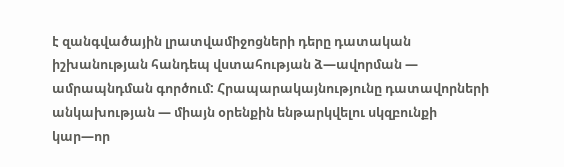է զանգվածային լրատվամիջոցների դերը դատական իշխանության հանդեպ վստահության ձ—ավորման — ամրապնդման գործում: Հրապարակայնությունը դատավորների անկախության — միայն օրենքին ենթարկվելու սկզբունքի կար—որ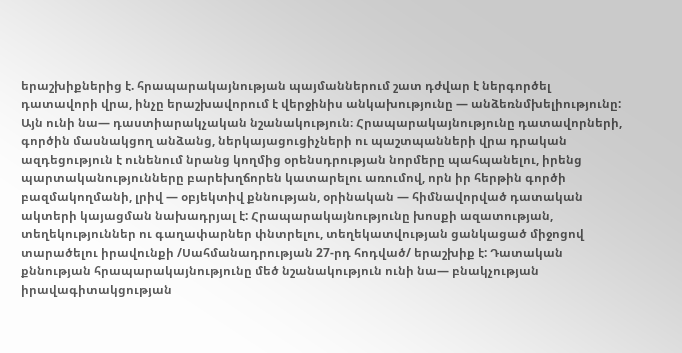երաշխիքներից է. հրապարակայնության պայմաններում շատ դժվար է ներգործել դատավորի վրա, ինչը երաշխավորում է վերջինիս անկախությունը — անձեռնմխելիությունը: Այն ունի նա— դաստիարակչական նշանակություն։ Հրապարակայնությունը դատավորների, գործին մասնակցող անձանց, ներկայացուցիչների ու պաշտպանների վրա դրական ազդեցություն է ունենում նրանց կողմից օրենսդրության նորմերը պահպանելու, իրենց պարտականությունները բարեխղճորեն կատարելու առումով, որն իր հերթին գործի բազմակողմանի, լրիվ — օբյեկտիվ քննության, օրինական — հիմնավորված դատական ակտերի կայացման նախադրյալ է: Հրապարակայնությունը խոսքի ազատության, տեղեկություններ ու գաղափարներ փնտրելու, տեղեկատվության ցանկացած միջոցով տարածելու իրավունքի /Սահմանադրության 27-րդ հոդված/ երաշխիք է: Դատական քննության հրապարակայնությունը մեծ նշանակություն ունի նա— բնակչության իրավագիտակցության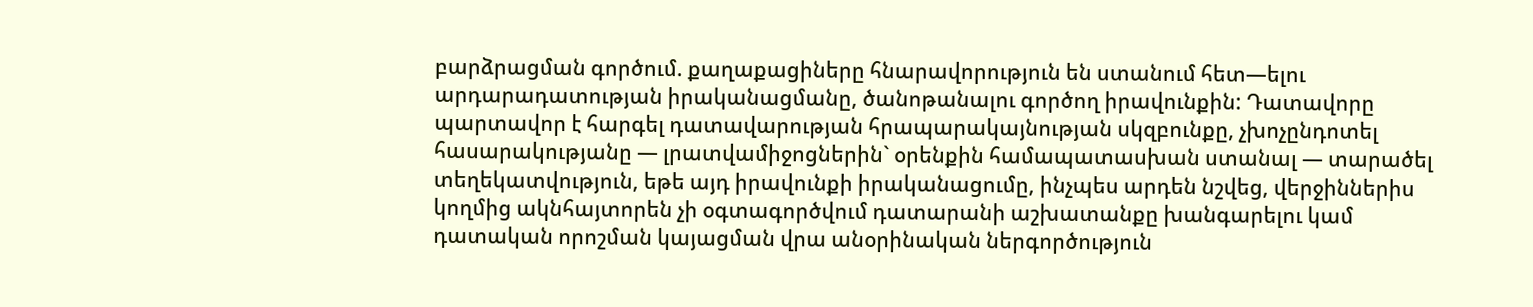բարձրացման գործում. քաղաքացիները հնարավորություն են ստանում հետ—ելու արդարադատության իրականացմանը, ծանոթանալու գործող իրավունքին: Դատավորը պարտավոր է հարգել դատավարության հրապարակայնության սկզբունքը, չխոչընդոտել հասարակությանը — լրատվամիջոցներին` օրենքին համապատասխան ստանալ — տարածել տեղեկատվություն, եթե այդ իրավունքի իրականացումը, ինչպես արդեն նշվեց, վերջիններիս կողմից ակնհայտորեն չի օգտագործվում դատարանի աշխատանքը խանգարելու կամ դատական որոշման կայացման վրա անօրինական ներգործություն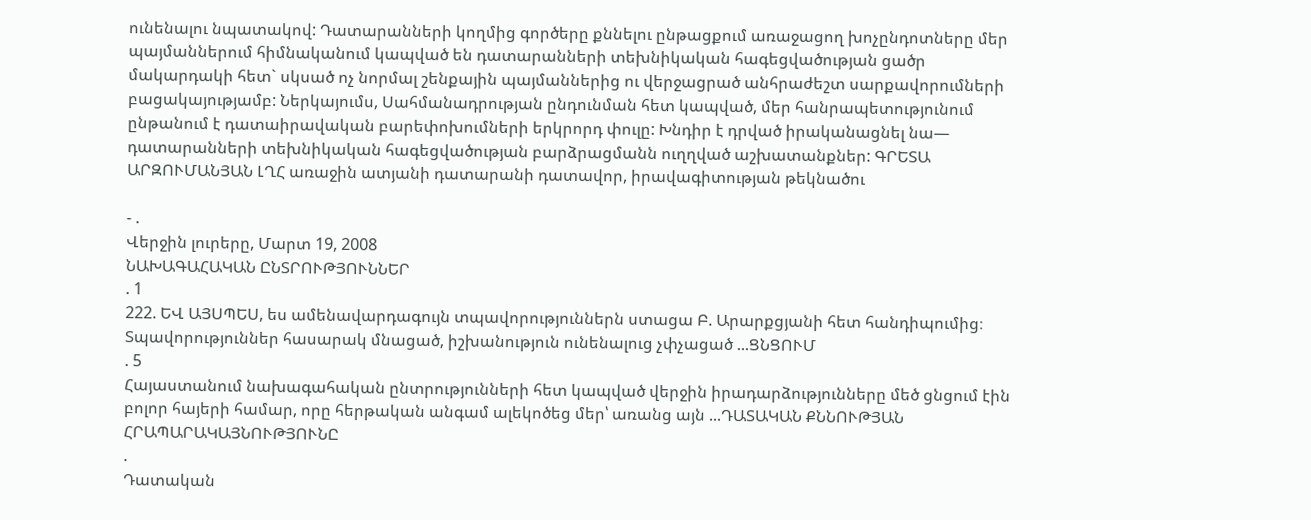ունենալու նպատակով: Դատարանների կողմից գործերը քննելու ընթացքում առաջացող խոչընդոտները մեր պայմաններում հիմնականում կապված են դատարանների տեխնիկական հագեցվածության ցածր մակարդակի հետ` սկսած ոչ նորմալ շենքային պայմաններից ու վերջացրած անհրաժեշտ սարքավորումների բացակայությամբ: Ներկայումս, Սահմանադրության ընդունման հետ կապված, մեր հանրապետությունում ընթանում է դատաիրավական բարեփոխումների երկրորդ փուլը: Խնդիր է դրված իրականացնել նա— դատարանների տեխնիկական հագեցվածության բարձրացմանն ուղղված աշխատանքներ: ԳՐԵՏԱ ԱՐԶՈՒՄԱՆՅԱՆ ԼՂՀ առաջին ատյանի դատարանի դատավոր, իրավագիտության թեկնածու

- .
Վերջին լուրերը, Մարտ 19, 2008
ՆԱԽԱԳԱՀԱԿԱՆ ԸՆՏՐՈՒԹՅՈՒՆՆԵՐ
. 1
222. ԵՎ ԱՅՍՊԵՍ, ես ամենավարդագույն տպավորություններն ստացա Բ. Արարքցյանի հետ հանդիպումից։ Տպավորություններ հասարակ մնացած, իշխանություն ունենալուց չփչացած ...ՑՆՑՈՒՄ
. 5
Հայաստանում նախագահական ընտրությունների հետ կապված վերջին իրադարձությունները մեծ ցնցում էին բոլոր հայերի համար, որը հերթական անգամ ալեկոծեց մեր՝ առանց այն ...ԴԱՏԱԿԱՆ ՔՆՆՈՒԹՅԱՆ ՀՐԱՊԱՐԱԿԱՅՆՈՒԹՅՈՒՆԸ
.
Դատական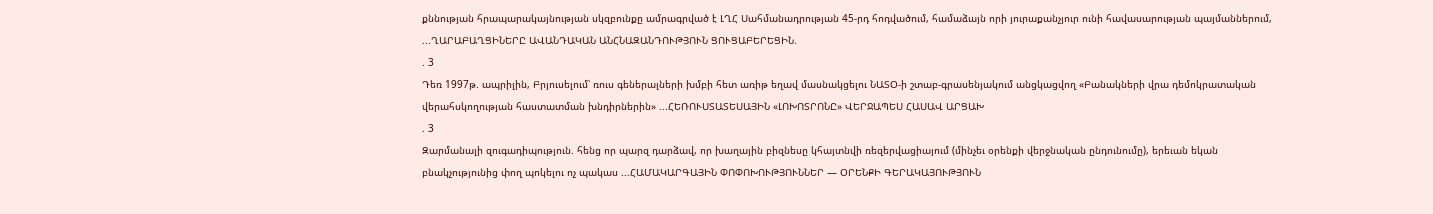քննության հրապարակայնության սկզբունքը ամրագրված է ԼՂՀ Սահմանադրության 45-րդ հոդվածում, համաձայն որի յուրաքանչյուր ունի հավասարության պայմաններում, ...ՂԱՐԱԲԱՂՑԻՆԵՐԸ ԱՎԱՆԴԱԿԱՆ ԱՆՀՆԱԶԱՆԴՈՒԹՅՈՒՆ ՑՈՒՑԱԲԵՐԵՑԻՆ.
. 3
Դեռ 1997թ. ապրիլին, Բրյուսելում՝ ռուս գեներալների խմբի հետ առիթ եղավ մասնակցելու ՆԱՏՕ-ի շտաբ-գրասենյակում անցկացվող «Բանակների վրա դեմոկրատական վերահսկողության հաստատման խնդիրներին» ...ՀԵՌՈՒՍՏԱՏԵՍԱՅԻՆ «ԼՈԽՈՏՐՈՆԸ» ՎԵՐՋԱՊԵՍ ՀԱՍԱՎ ԱՐՑԱԽ
. 3
Զարմանալի զուգադիպություն. հենց որ պարզ դարձավ, որ խաղային բիզնեսը կհայտնվի ռեզերվացիայում (մինչեւ օրենքի վերջնական ընդունումը), երեւան եկան բնակչությունից փող պոկելու ոչ պակաս ...ՀԱՄԱԿԱՐԳԱՅԻՆ ՓՈՓՈԽՈՒԹՅՈՒՆՆԵՐ — ՕՐԵՆՔԻ ԳԵՐԱԿԱՅՈՒԹՅՈՒՆ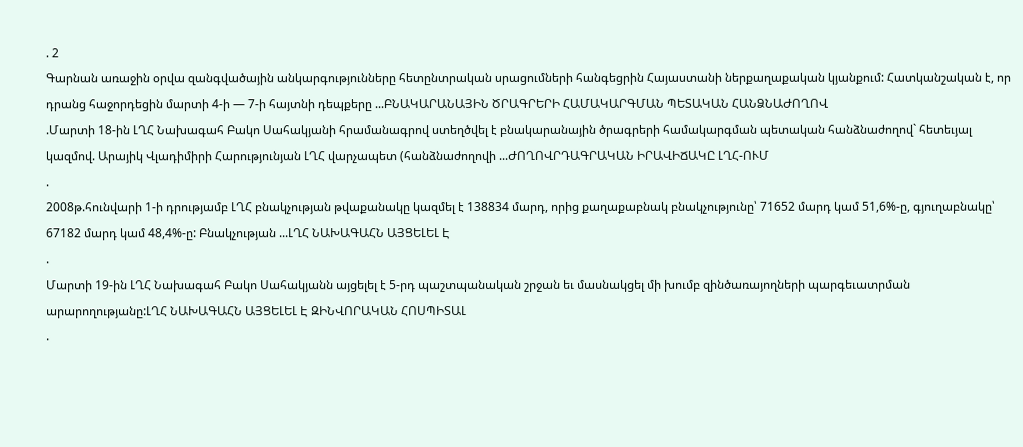. 2
Գարնան առաջին օրվա զանգվածային անկարգությունները հետընտրական սրացումների հանգեցրին Հայաստանի ներքաղաքական կյանքում: Հատկանշական է, որ դրանց հաջորդեցին մարտի 4-ի — 7-ի հայտնի դեպքերը ...ԲՆԱԿԱՐԱՆԱՅԻՆ ԾՐԱԳՐԵՐԻ ՀԱՄԱԿԱՐԳՄԱՆ ՊԵՏԱԿԱՆ ՀԱՆՁՆԱԺՈՂՈՎ
.Մարտի 18-ին ԼՂՀ Նախագահ Բակո Սահակյանի հրամանագրով ստեղծվել է բնակարանային ծրագրերի համակարգման պետական հանձնաժողով` հետեւյալ կազմով. Արայիկ Վլադիմիրի Հարությունյան ԼՂՀ վարչապետ (հանձնաժողովի ...ԺՈՂՈՎՐԴԱԳՐԱԿԱՆ ԻՐԱՎԻՃԱԿԸ ԼՂՀ-ՈՒՄ
.
2008թ.հունվարի 1-ի դրությամբ ԼՂՀ բնակչության թվաքանակը կազմել է 138834 մարդ, որից քաղաքաբնակ բնակչությունը՝ 71652 մարդ կամ 51,6%-ը, գյուղաբնակը՝ 67182 մարդ կամ 48,4%-ը: Բնակչության ...ԼՂՀ ՆԱԽԱԳԱՀՆ ԱՅՑԵԼԵԼ Է
.
Մարտի 19-ին ԼՂՀ Նախագահ Բակո Սահակյանն այցելել է 5-րդ պաշտպանական շրջան եւ մասնակցել մի խումբ զինծառայողների պարգեւատրման արարողությանը:ԼՂՀ ՆԱԽԱԳԱՀՆ ԱՅՑԵԼԵԼ Է ԶԻՆՎՈՐԱԿԱՆ ՀՈՍՊԻՏԱԼ
.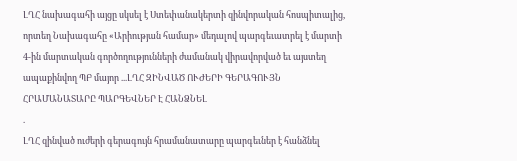ԼՂՀ նախագահի այցը սկսել է Ստեփանակերտի զինվորական հոսպիտալից, որտեղ Նախագահը «Արիության համար» մեդալով պարգեւատրել է մարտի 4-ին մարտական գործողությունների ժամանակ վիրավորված եւ այստեղ ապաքինվող ՊԲ մայոր ...ԼՂՀ ԶԻՆՎԱԾ ՈՒԺԵՐԻ ԳԵՐԱԳՈՒՅՆ ՀՐԱՄԱՆԱՏԱՐԸ ՊԱՐԳԵՎՆԵՐ Է ՀԱՆՁՆԵԼ
.
ԼՂՀ զինված ուժերի գերագույն հրամանատարը պարգեւներ է հանձնել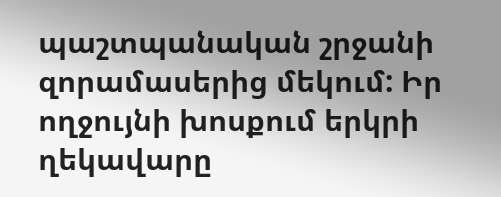պաշտպանական շրջանի զորամասերից մեկում: Իր ողջույնի խոսքում երկրի ղեկավարը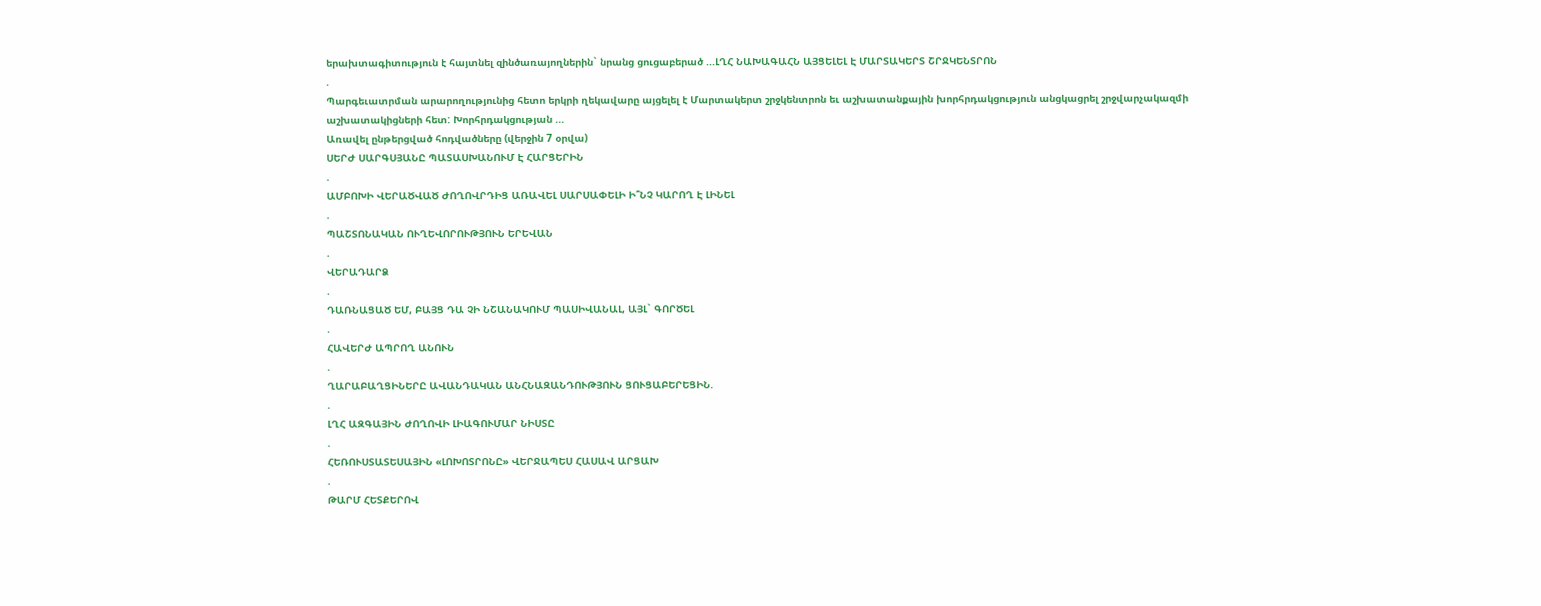երախտագիտություն է հայտնել զինծառայողներին` նրանց ցուցաբերած ...ԼՂՀ ՆԱԽԱԳԱՀՆ ԱՅՑԵԼԵԼ Է ՄԱՐՏԱԿԵՐՏ ՇՐՋԿԵՆՏՐՈՆ
.
Պարգեւատրման արարողությունից հետո երկրի ղեկավարը այցելել է Մարտակերտ շրջկենտրոն եւ աշխատանքային խորհրդակցություն անցկացրել շրջվարչակազմի աշխատակիցների հետ: Խորհրդակցության ...
Առավել ընթերցված հոդվածները (վերջին 7 օրվա)
ՍԵՐԺ ՍԱՐԳՍՅԱՆԸ ՊԱՏԱՍԽԱՆՈՒՄ Է ՀԱՐՑԵՐԻՆ
.
ԱՄԲՈԽԻ ՎԵՐԱԾՎԱԾ ԺՈՂՈՎՐԴԻՑ ԱՌԱՎԵԼ ՍԱՐՍԱՓԵԼԻ Ի՞ՆՉ ԿԱՐՈՂ Է ԼԻՆԵԼ
.
ՊԱՇՏՈՆԱԿԱՆ ՈՒՂԵՎՈՐՈՒԹՅՈՒՆ ԵՐԵՎԱՆ
.
ՎԵՐԱԴԱՐՁ
.
ԴԱՌՆԱՑԱԾ ԵՄ, ԲԱՅՑ ԴԱ ՉԻ ՆՇԱՆԱԿՈՒՄ ՊԱՍԻՎԱՆԱԼ, ԱՅԼ` ԳՈՐԾԵԼ
.
ՀԱՎԵՐԺ ԱՊՐՈՂ ԱՆՈՒՆ
.
ՂԱՐԱԲԱՂՑԻՆԵՐԸ ԱՎԱՆԴԱԿԱՆ ԱՆՀՆԱԶԱՆԴՈՒԹՅՈՒՆ ՑՈՒՑԱԲԵՐԵՑԻՆ.
.
ԼՂՀ ԱԶԳԱՅԻՆ ԺՈՂՈՎԻ ԼԻԱԳՈՒՄԱՐ ՆԻՍՏԸ
.
ՀԵՌՈՒՍՏԱՏԵՍԱՅԻՆ «ԼՈԽՈՏՐՈՆԸ» ՎԵՐՋԱՊԵՍ ՀԱՍԱՎ ԱՐՑԱԽ
.
ԹԱՐՄ ՀԵՏՔԵՐՈՎ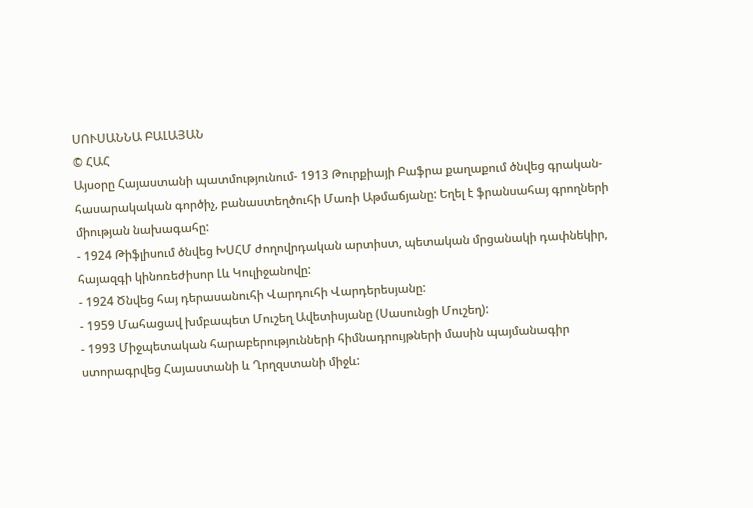ՍՈՒՍԱՆՆԱ ԲԱԼԱՅԱՆ
© ՀԱՀ
Այսօրը Հայաստանի պատմությունում- 1913 Թուրքիայի Բաֆրա քաղաքում ծնվեց գրական-հասարակական գործիչ, բանաստեղծուհի Մառի Աթմաճյանը: Եղել է ֆրանսահայ գրողների միության նախագահը:
- 1924 Թիֆլիսում ծնվեց ԽՍՀՄ ժողովրդական արտիստ, պետական մրցանակի դափնեկիր, հայազգի կինոռեժիսոր Լև Կուլիջանովը:
- 1924 Ծնվեց հայ դերասանուհի Վարդուհի Վարդերեսյանը:
- 1959 Մահացավ խմբապետ Մուշեղ Ավետիսյանը (Սասունցի Մուշեղ):
- 1993 Միջպետական հարաբերությունների հիմնադրույթների մասին պայմանագիր ստորագրվեց Հայաստանի և Ղրղզստանի միջև: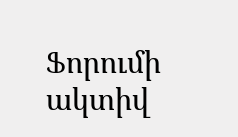Ֆորումի ակտիվ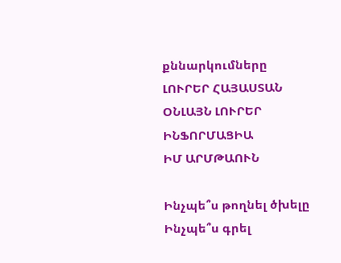քննարկումները
ԼՈՒՐԵՐ ՀԱՅԱՍՏԱՆ
ՕՆԼԱՅՆ ԼՈՒՐԵՐ
ԻՆՖՈՐՄԱՑԻԱ
ԻՄ ԱՐՄԹԱՈՒՆ

Ինչպե՞ս թողնել ծխելը
Ինչպե՞ս գրել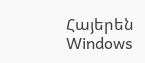Հայերեն Windows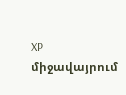XP միջավայրում